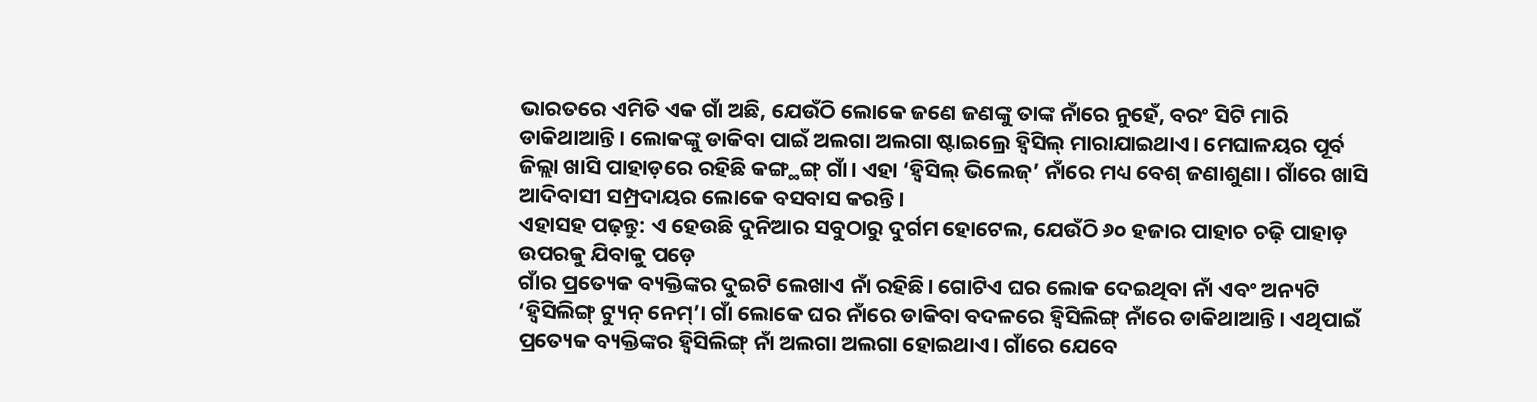ଭାରତରେ ଏମିତି ଏକ ଗାଁ ଅଛି, ଯେଉଁଠି ଲୋକେ ଜଣେ ଜଣଙ୍କୁ ତାଙ୍କ ନାଁରେ ନୁହେଁ, ବରଂ ସିଟି ମାରି ଡାକିଥାଆନ୍ତି। ଲୋକଙ୍କୁ ଡାକିବା ପାଇଁ ଅଲଗା ଅଲଗା ଷ୍ଟାଇଲ୍ରେ ହ୍ଵିସିଲ୍ ମାରାଯାଇଥାଏ। ମେଘାଳୟର ପୂର୍ବ ଜିଲ୍ଲା ଖାସି ପାହାଡ଼ରେ ରହିଛି କଙ୍ଗ୍ଥଙ୍ଗ୍ ଗାଁ। ଏହା ‘ହ୍ଵିସିଲ୍ ଭିଲେଜ୍’ ନାଁରେ ମଧ୍ୟ ବେଶ୍ ଜଣାଶୁଣା। ଗାଁରେ ଖାସି ଆଦିବାସୀ ସମ୍ପ୍ରଦାୟର ଲୋକେ ବସବାସ କରନ୍ତି।
ଏହାସହ ପଢ଼ନ୍ତୁ: ଏ ହେଉଛି ଦୁନିଆର ସବୁଠାରୁ ଦୁର୍ଗମ ହୋଟେଲ, ଯେଉଁଠି ୬୦ ହଜାର ପାହାଚ ଚଢ଼ି ପାହାଡ଼ ଉପରକୁ ଯିବାକୁ ପଡ଼େ
ଗାଁର ପ୍ରତ୍ୟେକ ବ୍ୟକ୍ତିଙ୍କର ଦୁଇଟି ଲେଖାଏ ନାଁ ରହିଛି। ଗୋଟିଏ ଘର ଲୋକ ଦେଇଥିବା ନାଁ ଏବଂ ଅନ୍ୟଟି ‘ହ୍ଵିସିଲିଙ୍ଗ୍ ଟ୍ୟୁନ୍ ନେମ୍’। ଗାଁ ଲୋକେ ଘର ନାଁରେ ଡାକିବା ବଦଳରେ ହ୍ଵିସିଲିଙ୍ଗ୍ ନାଁରେ ଡାକିଥାଆନ୍ତି। ଏଥିପାଇଁ ପ୍ରତ୍ୟେକ ବ୍ୟକ୍ତିଙ୍କର ହ୍ଵିସିଲିଙ୍ଗ୍ ନାଁ ଅଲଗା ଅଲଗା ହୋଇଥାଏ। ଗାଁରେ ଯେବେ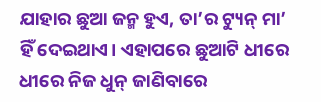ଯାହାର ଛୁଆ ଜନ୍ମ ହୁଏ, ତା’ର ଟ୍ୟୁନ୍ ମା’ ହିଁ ଦେଇଥାଏ। ଏହାପରେ ଛୁଆଟି ଧୀରେ ଧୀରେ ନିଜ ଧୁନ୍ ଜାଣିବାରେ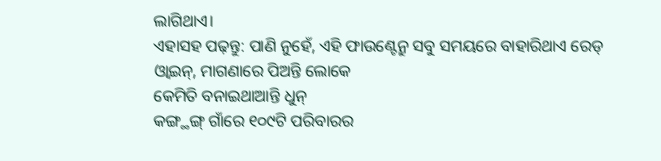ଲାଗିଥାଏ।
ଏହାସହ ପଢ଼ନ୍ତୁ: ପାଣି ନୁହେଁ, ଏହି ଫାଉଣ୍ଟେନ୍ରୁ ସବୁ ସମୟରେ ବାହାରିଥାଏ ରେଡ୍ ଓ୍ଵାଇନ୍, ମାଗଣାରେ ପିଅନ୍ତି ଲୋକେ
କେମିତି ବନାଇଥାଆନ୍ତି ଧୁନ୍
କଙ୍ଗ୍ଥଙ୍ଗ୍ ଗାଁରେ ୧୦୯ଟି ପରିବାରର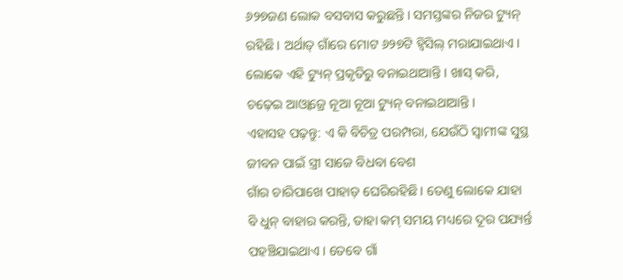୬୨୭ଜଣ ଲୋକ ବସବାସ କରୁଛନ୍ତି। ସମସ୍ତଙ୍କର ନିଜର ଟ୍ୟୁନ୍ ରହିଛି। ଅର୍ଥାତ୍ ଗାଁରେ ମୋଟ ୬୨୭ଟି ହ୍ଵିସିଲ୍ ମରାଯାଇଥାଏ। ଲୋକେ ଏହି ଟ୍ୟୁନ୍ ପ୍ରକୃତିରୁ ବନାଇଥାଆନ୍ତି। ଖାସ୍ କରି, ଚଢ଼େଇ ଆଓ୍ଵାଜ୍ରେ ନୂଆ ନୂଆ ଟ୍ୟୁନ୍ ବନାଇଥାଆନ୍ତି।
ଏହାସହ ପଢ଼ନ୍ତୁ: ଏ କି ବିଚିତ୍ର ପରମ୍ପରା, ଯେଉଁଠି ସ୍ୱାମୀଙ୍କ ସୁସ୍ଥ ଜୀବନ ପାଇଁ ସ୍ତ୍ରୀ ସାଜେ ବିଧବା ବେଶ
ଗାଁର ଚାରିପାଖେ ପାହାଡ଼ ଘେରିରହିଛି। ତେଣୁ ଲୋକେ ଯାହା ବି ଧୁନ୍ ବାହାର କରନ୍ତି, ତାହା କମ୍ ସମୟ ମଧ୍ୟରେ ଦୂର ପଯ୍ୟର୍ନ୍ତ ପହଞ୍ଚିଯାଇଥାଏ। ତେବେ ଗାଁ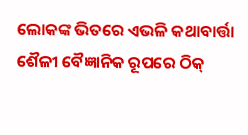ଲୋକଙ୍କ ଭିତରେ ଏଭଳି କଥାବାର୍ତ୍ତା ଶୈଳୀ ବୈଜ୍ଞାନିକ ରୂପରେ ଠିକ୍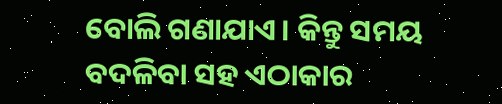ବୋଲି ଗଣାଯାଏ। କିନ୍ତୁ ସମୟ ବଦଳିବା ସହ ଏଠାକାର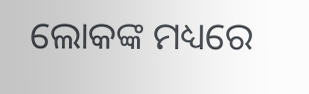ଲୋକଙ୍କ ମଧ୍ୟରେ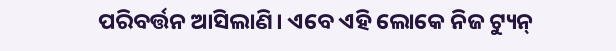ପରିବର୍ତ୍ତନ ଆସିଲାଣି। ଏବେ ଏହି ଲୋକେ ନିଜ ଟ୍ୟୁନ୍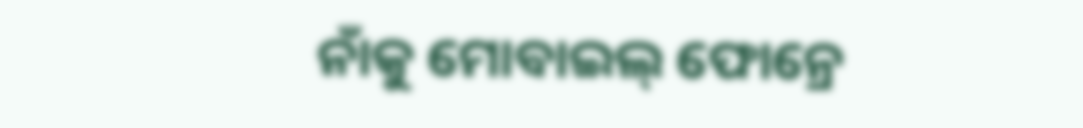ନାଁକୁ ମୋବାଇଲ୍ ଫୋନ୍ରେ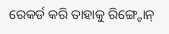ରେକର୍ଡ କରି ତାହାକୁ ରିଙ୍ଗ୍ଟୋନ୍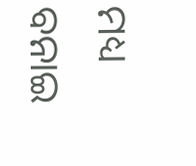ମଧ୍ୟ ବନାଇ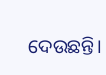ଦେଉଛନ୍ତି।